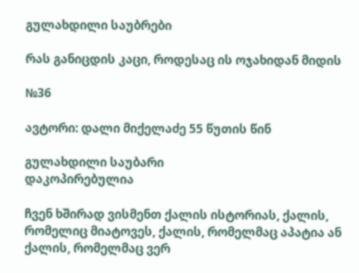გულახდილი საუბრები

რას განიცდის კაცი, როდესაც ის ოჯახიდან მიდის

№36

ავტორი: დალი მიქელაძე 55 წუთის წინ

გულახდილი საუბარი
დაკოპირებულია

ჩვენ ხშირად ვისმენთ ქალის ისტორიას, ქალის, რომელიც მიატოვეს, ქალის, რომელმაც აპატია ან ქალის, რომელმაც ვერ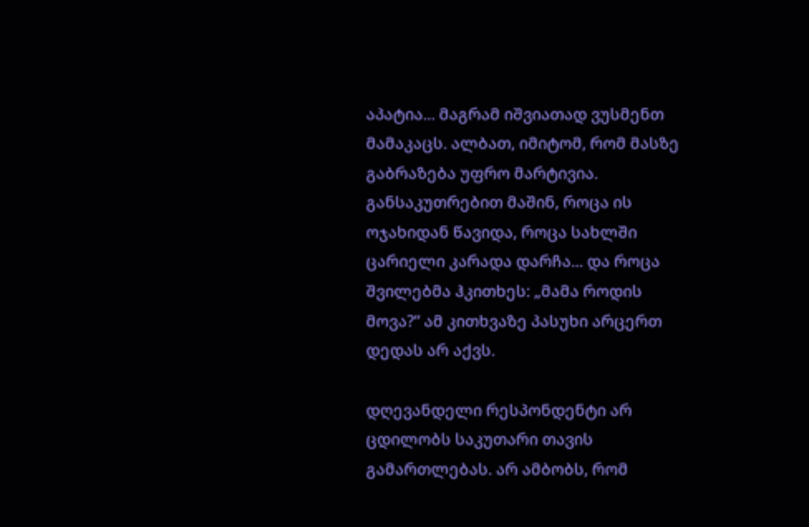აპატია... მაგრამ იშვიათად ვუსმენთ მამაკაცს. ალბათ, იმიტომ, რომ მასზე გაბრაზება უფრო მარტივია. განსაკუთრებით მაშინ, როცა ის ოჯახიდან წავიდა, როცა სახლში ცარიელი კარადა დარჩა... და როცა შვილებმა ჰკითხეს: „მამა როდის მოვა?“ ამ კითხვაზე პასუხი არცერთ დედას არ აქვს.

დღევანდელი რესპონდენტი არ ცდილობს საკუთარი თავის გამართლებას. არ ამბობს, რომ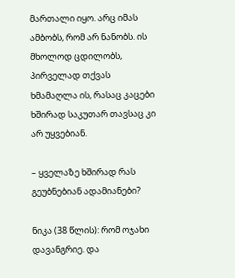მართალი იყო. არც იმას ამბობს, რომ არ ნანობს. ის მხოლოდ ცდილობს, პირველად თქვას ხმამაღლა ის, რასაც კაცები ხშირად საკუთარ თავსაც კი არ უყვებიან.

– ყველაზე ხშირად რას გეუბნებიან ადამიანები?

ნიკა (38 წლის): რომ ოჯახი დავანგრიე. და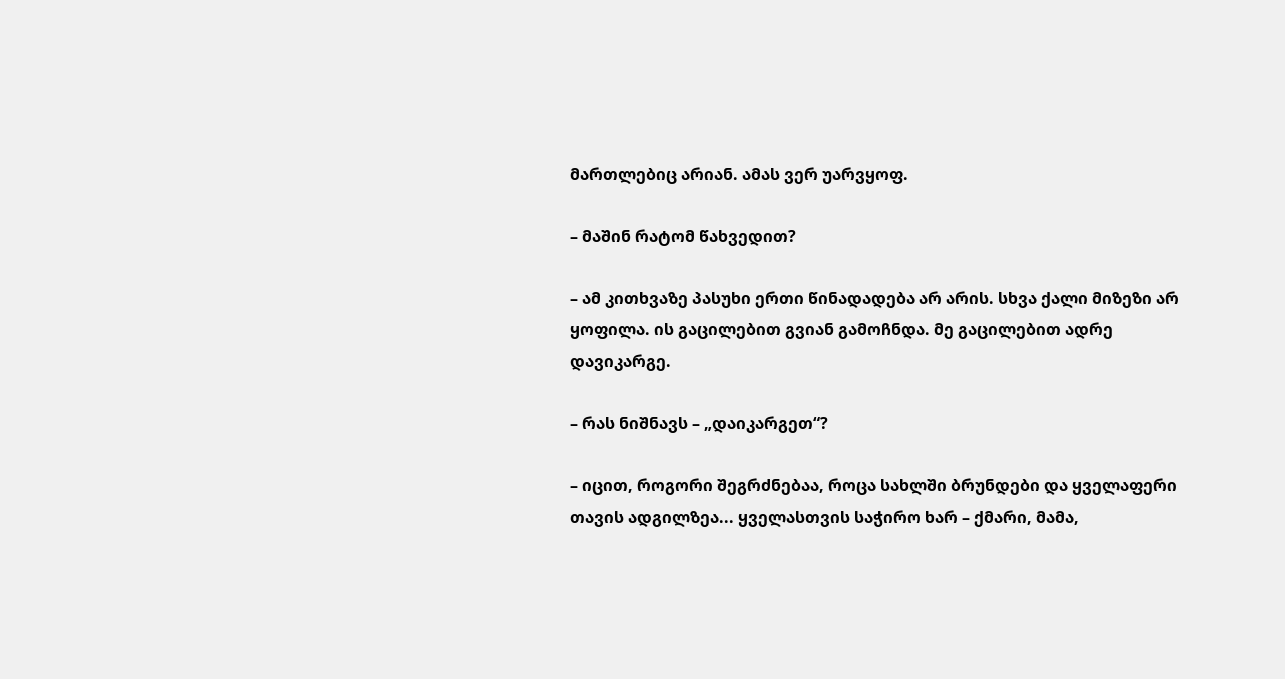მართლებიც არიან. ამას ვერ უარვყოფ.

– მაშინ რატომ წახვედით?

– ამ კითხვაზე პასუხი ერთი წინადადება არ არის. სხვა ქალი მიზეზი არ ყოფილა. ის გაცილებით გვიან გამოჩნდა. მე გაცილებით ადრე დავიკარგე.

– რას ნიშნავს – „დაიკარგეთ“?

– იცით, როგორი შეგრძნებაა, როცა სახლში ბრუნდები და ყველაფერი თავის ადგილზეა... ყველასთვის საჭირო ხარ – ქმარი, მამა,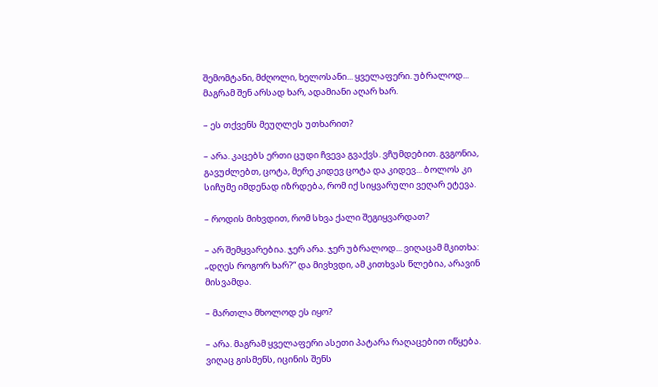შემომტანი, მძღოლი, ხელოსანი... ყველაფერი. უბრალოდ... მაგრამ შენ არსად ხარ, ადამიანი აღარ ხარ.

– ეს თქვენს მეუღლეს უთხარით?

– არა. კაცებს ერთი ცუდი ჩვევა გვაქვს. ვჩუმდებით. გვგონია, გავუძლებთ, ცოტა, მერე კიდევ ცოტა და კიდევ... ბოლოს კი სიჩუმე იმდენად იზრდება, რომ იქ სიყვარული ვეღარ ეტევა.

– როდის მიხვდით, რომ სხვა ქალი შეგიყვარდათ?

– არ შემყვარებია. ჯერ არა. ჯერ უბრალოდ... ვიღაცამ მკითხა: „დღეს როგორ ხარ?“ და მივხვდი, ამ კითხვას წლებია, არავინ მისვამდა.

– მართლა მხოლოდ ეს იყო?

– არა. მაგრამ ყველაფერი ასეთი პატარა რაღაცებით იწყება. ვიღაც გისმენს, იცინის შენს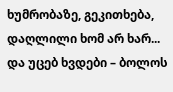ხუმრობაზე, გეკითხება, დაღლილი ხომ არ ხარ... და უცებ ხვდები – ბოლოს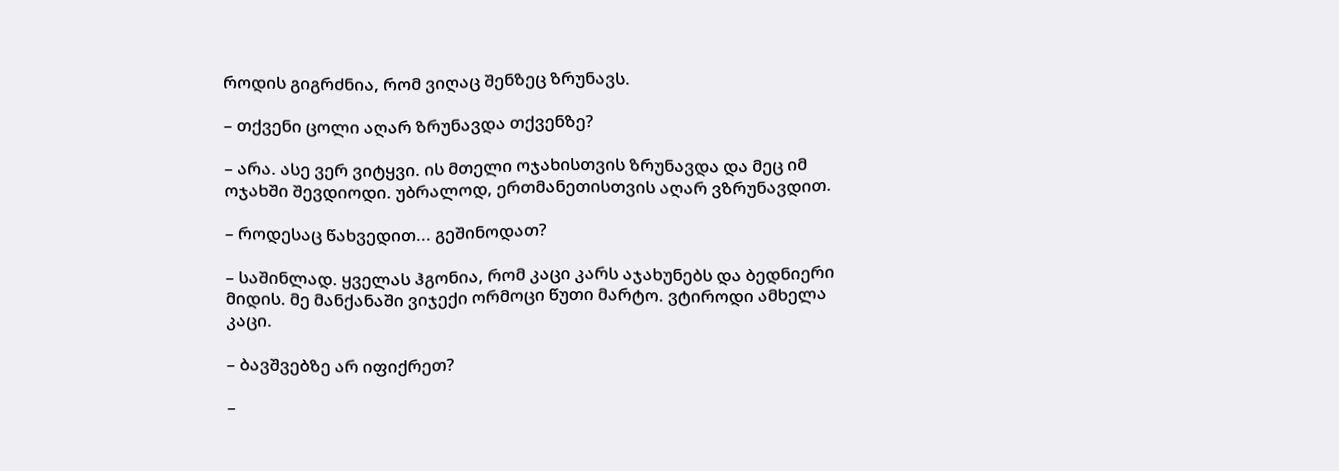როდის გიგრძნია, რომ ვიღაც შენზეც ზრუნავს.

– თქვენი ცოლი აღარ ზრუნავდა თქვენზე?

– არა. ასე ვერ ვიტყვი. ის მთელი ოჯახისთვის ზრუნავდა და მეც იმ ოჯახში შევდიოდი. უბრალოდ, ერთმანეთისთვის აღარ ვზრუნავდით.

– როდესაც წახვედით... გეშინოდათ?

– საშინლად. ყველას ჰგონია, რომ კაცი კარს აჯახუნებს და ბედნიერი მიდის. მე მანქანაში ვიჯექი ორმოცი წუთი მარტო. ვტიროდი ამხელა კაცი.

– ბავშვებზე არ იფიქრეთ?

–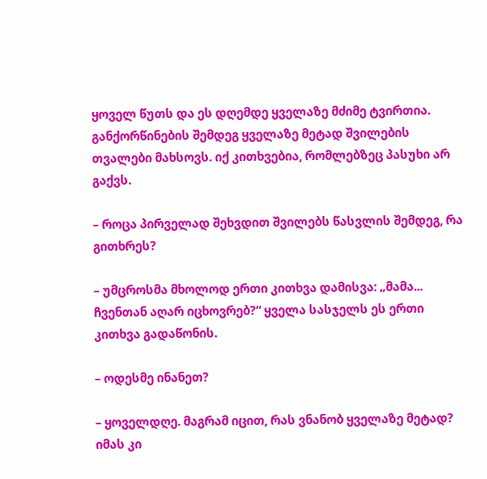ყოველ წუთს და ეს დღემდე ყველაზე მძიმე ტვირთია. განქორწინების შემდეგ ყველაზე მეტად შვილების თვალები მახსოვს. იქ კითხვებია, რომლებზეც პასუხი არ გაქვს.

– როცა პირველად შეხვდით შვილებს წასვლის შემდეგ, რა გითხრეს?

– უმცროსმა მხოლოდ ერთი კითხვა დამისვა: „მამა... ჩვენთან აღარ იცხოვრებ?“ ყველა სასჯელს ეს ერთი კითხვა გადაწონის.

– ოდესმე ინანეთ?

– ყოველდღე. მაგრამ იცით, რას ვნანობ ყველაზე მეტად? იმას კი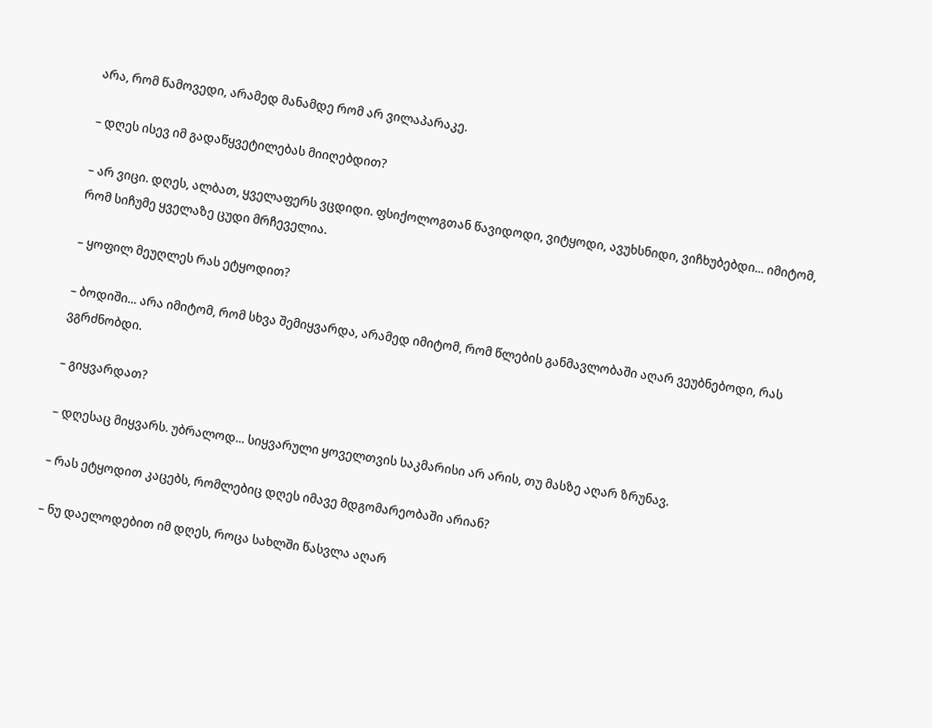არა, რომ წამოვედი, არამედ მანამდე რომ არ ვილაპარაკე.

– დღეს ისევ იმ გადაწყვეტილებას მიიღებდით?

– არ ვიცი. დღეს, ალბათ, ყველაფერს ვცდიდი. ფსიქოლოგთან წავიდოდი, ვიტყოდი, ავუხსნიდი, ვიჩხუბებდი... იმიტომ, რომ სიჩუმე ყველაზე ცუდი მრჩეველია.

– ყოფილ მეუღლეს რას ეტყოდით?

– ბოდიში... არა იმიტომ, რომ სხვა შემიყვარდა, არამედ იმიტომ, რომ წლების განმავლობაში აღარ ვეუბნებოდი, რას ვგრძნობდი.

– გიყვარდათ?

– დღესაც მიყვარს. უბრალოდ... სიყვარული ყოველთვის საკმარისი არ არის, თუ მასზე აღარ ზრუნავ.

– რას ეტყოდით კაცებს, რომლებიც დღეს იმავე მდგომარეობაში არიან?

– ნუ დაელოდებით იმ დღეს, როცა სახლში წასვლა აღარ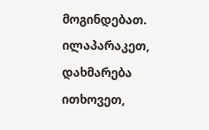მოგინდებათ. ილაპარაკეთ, დახმარება ითხოვეთ,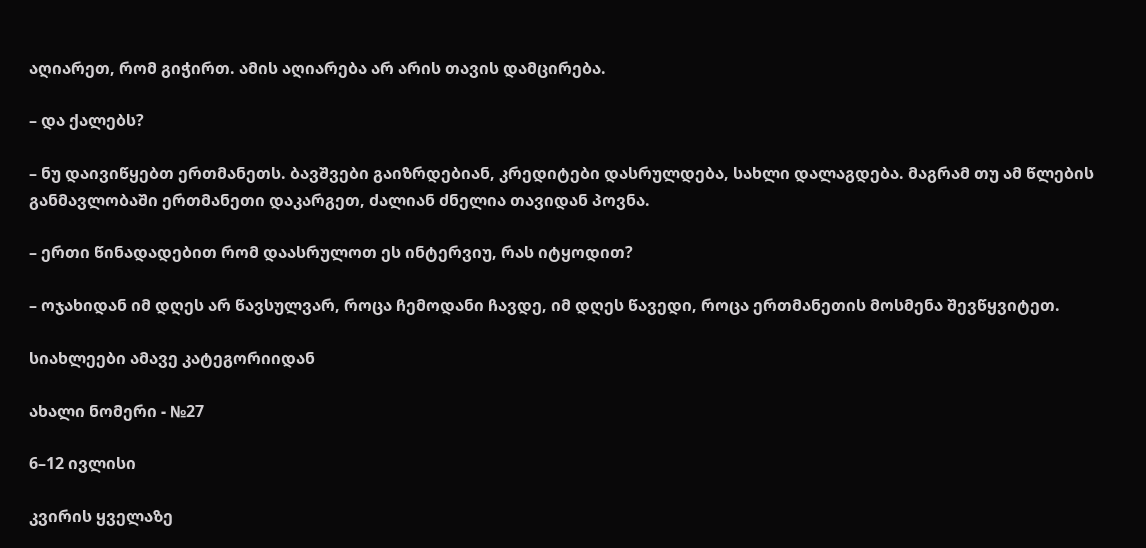აღიარეთ, რომ გიჭირთ. ამის აღიარება არ არის თავის დამცირება.

– და ქალებს?

– ნუ დაივიწყებთ ერთმანეთს. ბავშვები გაიზრდებიან, კრედიტები დასრულდება, სახლი დალაგდება. მაგრამ თუ ამ წლების განმავლობაში ერთმანეთი დაკარგეთ, ძალიან ძნელია თავიდან პოვნა.

– ერთი წინადადებით რომ დაასრულოთ ეს ინტერვიუ, რას იტყოდით?

– ოჯახიდან იმ დღეს არ წავსულვარ, როცა ჩემოდანი ჩავდე, იმ დღეს წავედი, როცა ერთმანეთის მოსმენა შევწყვიტეთ.

სიახლეები ამავე კატეგორიიდან

ახალი ნომერი - №27

6–12 ივლისი

კვირის ყველაზე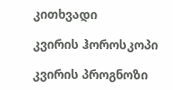კითხვადი

კვირის ჰოროსკოპი

კვირის პროგნოზი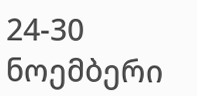24-30 ნოემბერი